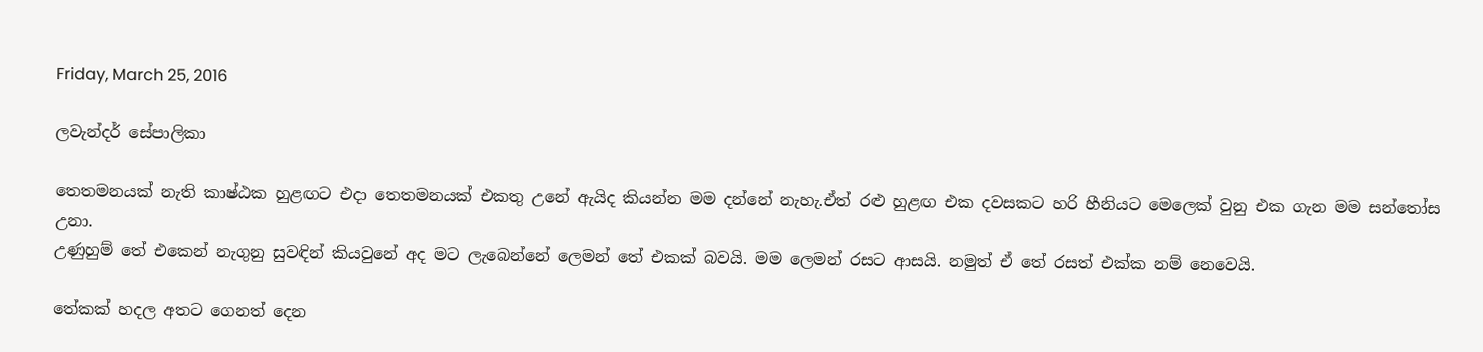Friday, March 25, 2016

ලවැන්දර් සේපාලිකා

තෙතමනයක් නැති කාෂ්ඨක හුළඟට එදා තෙතමනයක් එකතු උනේ ඇයිද කියන්න මම දන්නේ නැහැ.ඒත් රළු හුළඟ එක දවසකට හරි හීනියට මෙලෙක් වුනු එක ගැන මම සන්තෝස උනා.
උණුහුම් තේ එකෙන් නැගුනු සුවඳින් කියවුනේ අද මට ලැබෙන්නේ ලෙමන් තේ එකක් බවයි. මම ලෙමන් රසට ආසයි. නමුත් ඒ තේ රසත් එක්ක නම් නෙවෙයි.

තේකක් හදල අතට ගෙනත් දෙන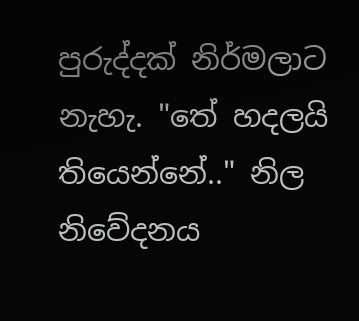පුරුද්දක් නිර්මලාට නැහැ. "තේ හදලයි තියෙන්නේ.." නිල නිවේදනය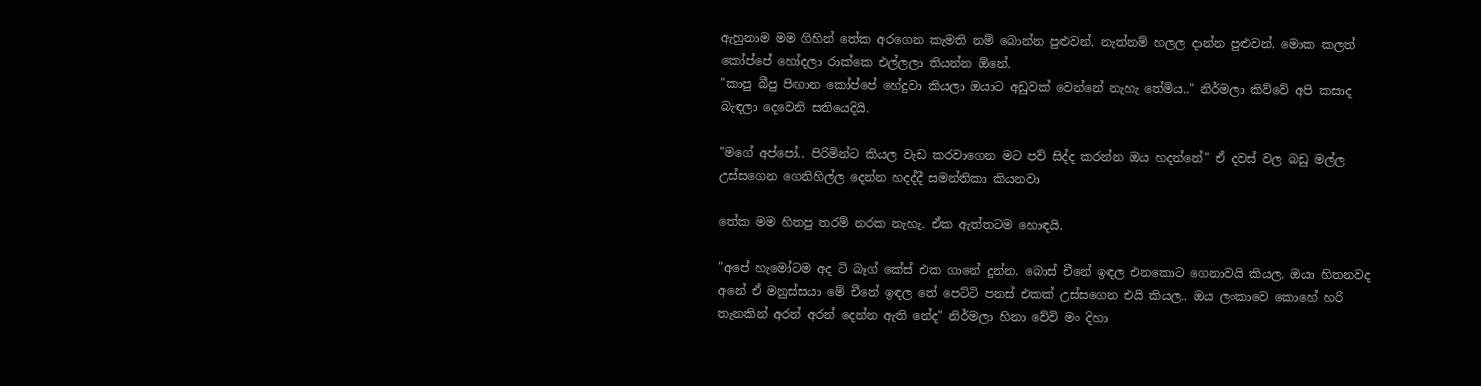ඇහුනාම මම ගිහින් තේක අරගෙන කැමති නම් බොන්න පුළුවන්. නැත්නම් හලල දාන්න පුළුවන්. මොක කලත් කෝප්පේ හෝදලා රාක්කෙ එල්ලලා තියන්න ඕනේ.
"කාපු බීපු පිඟාන කෝප්පේ හේදුවා කියලා ඔයාට අඩුවක් වෙන්නේ නැහැ තේමිය.." නිර්මලා කිව්වේ අපි කසාද බැඳලා දෙවෙනි සතියෙදියි.

"මගේ අප්පෝ.. පිරිමින්ට කියල වැඩ කරවාගෙන මට පව් සිද්ද කරන්න ඔය හදන්නේ" ඒ දවස් වල බඩු මල්ල උස්සගෙන ගෙනිහිල්ල දෙන්න හදද්දී සමන්තිකා කියනවා

තේක මම හිතපු තරම් නරක නැහැ. ඒක ඇත්තටම හොඳයි.

"අපේ හැමෝටම අද ටි බෑග් කේස් එක ගානේ දුන්න. බොස් චීනේ ඉඳල එනකොට ගෙනාවයි කියල. ඔයා හිතනවද අනේ ඒ මනුස්සයා මේ චීනේ ඉඳල තේ පෙට්ටි පනස් එකක් උස්සගෙන එයි කියල.. ඔය ලංකාවෙ කොහේ හරි තැනකින් අරන් අරන් දෙන්න ඇති නේද" නිර්මලා හිනා වේවි මං දිහා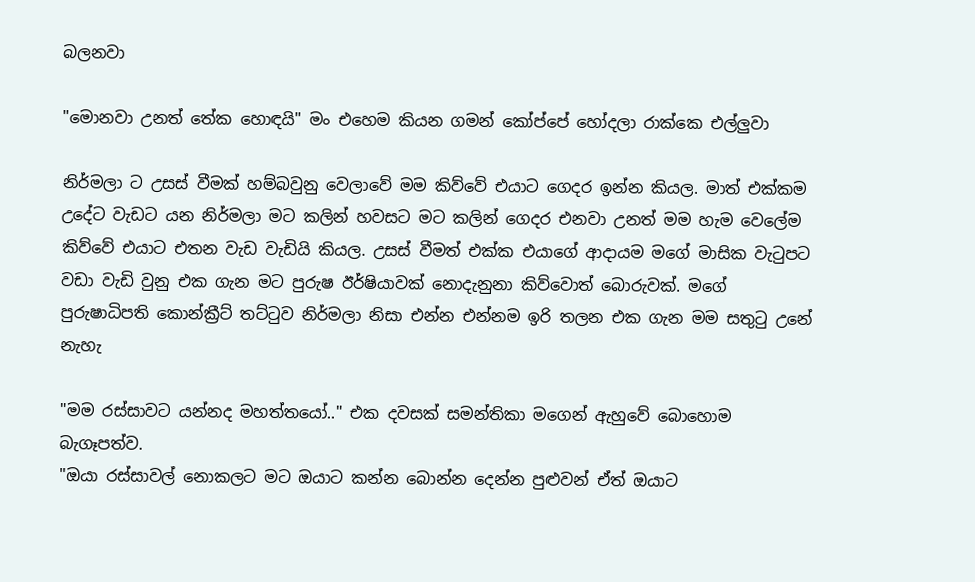බලනවා

"මොනවා උනත් තේක හොඳයි" මං එහෙම කියන ගමන් කෝප්පේ හෝදලා රාක්කෙ එල්ලුවා

නිර්මලා ට උසස් වීමක් හම්බවුනු වෙලාවේ මම කිව්වේ එයාට ගෙදර ඉන්න කියල. මාත් එක්කම උදේට වැඩට යන නිර්මලා මට කලින් හවසට මට කලින් ගෙදර එනවා උනත් මම හැම වෙලේම කිව්වේ එයාට එතන වැඩ වැඩියි කියල. උසස් වීමත් එක්ක එයාගේ ආදායම මගේ මාසික වැටුපට වඩා වැඩි වුනු එක ගැන මට පුරුෂ ඊර්ෂියාවක් නොදැනුනා කිව්වොත් බොරුවක්. මගේ පුරුෂාධිපති කොන්ක්‍රීට් තට්ටුව නිර්මලා නිසා එන්න එන්නම ඉරි තලන එක ගැන මම සතුටු උනේ නැහැ

"මම රස්සාවට යන්නද මහත්තයෝ.." එක දවසක් සමන්තිකා මගෙන් ඇහුවේ බොහොම බැගෑපත්ව.
"ඔයා රස්සාවල් නොකලට මට ඔයාට කන්න බොන්න දෙන්න පුළුවන් ඒත් ඔයාට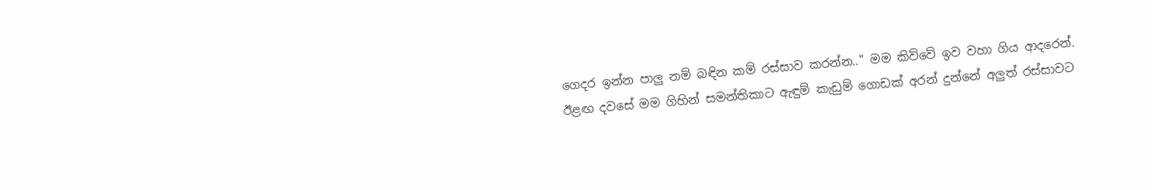ගෙදර ඉන්න පාලු නම් බඳින කම් රස්සාව කරන්න.." මම කිව්වේ ඉව වහා ගිය ආදරෙන්.
ඊළඟ දවසේ මම ගිහින් සමන්තිකාට ඇඳුම් කැඩුම් ගොඩක් අරන් දුන්නේ අලුත් රස්සාවට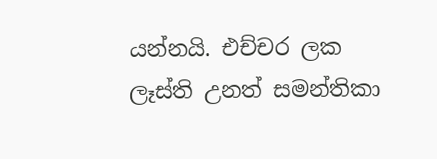යන්නයි. එච්චර ලක ලෑස්ති උනත් සමන්තිකා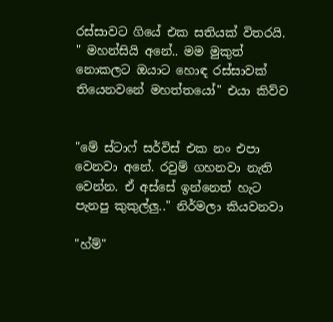රස්සාවට ගියේ එක සතියක් විතරයි.
" මහන්සියි අනේ.. මම මුකුත් නොකලට ඔයාට හොඳ රස්සාවක් තියෙනවනේ මහත්තයෝ" එයා කිව්ව


"මේ ස්ටාෆ් සර්විස් එක නං එපා වෙනවා අනේ. රවුම් ගහනවා නැති වෙන්න. ඒ අස්සේ ඉන්නෙත් හැට පැනපු කුකුල්ලු.." නිර්මලා කියවනවා

"හ්ම්"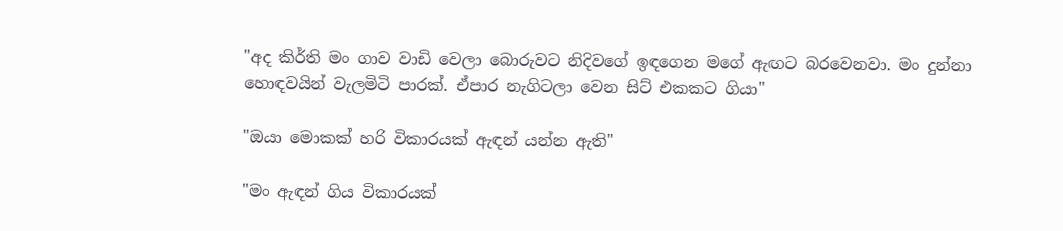"අද කිර්ති මං ගාව වාඩි වෙලා බොරුවට නිදිවගේ ඉඳගෙන මගේ ඇඟට බරවෙනවා. මං දුන්නා හොඳවයින් වැලමිටි පාරක්. ඒපාර නැගිටලා වෙන සිට් එකකට ගියා"

"ඔයා මොකක් හරි විකාරයක් ඇඳන් යන්න ඇති"

"මං ඇඳන් ගිය විකාරයක්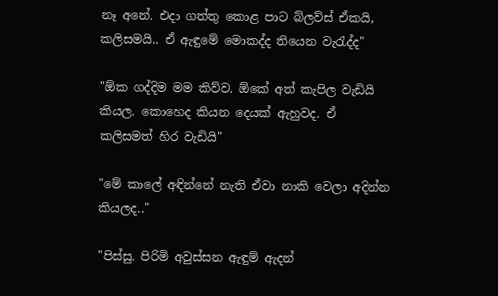නෑ අනේ. එදා ගත්තු කොළ පාට බ්ලව්ස් ඒකයි, කලිසමයි.. ඒ ඇඳුමේ මොකද්ද තියෙන වැරැද්ද"

"ඕක ගද්දිම මම කිව්ව. ඕකේ අත් කැපිල වැඩියි කියල. කොහෙද කියන දෙයක් ඇහුවද. ඒ කලිසමත් හිර වැඩියි"

"මේ කාලේ අඳින්නේ නැති ඒවා නාකි වෙලා අදින්න කියලද.."

"පිස්සු. පිරිමි අවුස්සන ඇඳුම් ඇදන්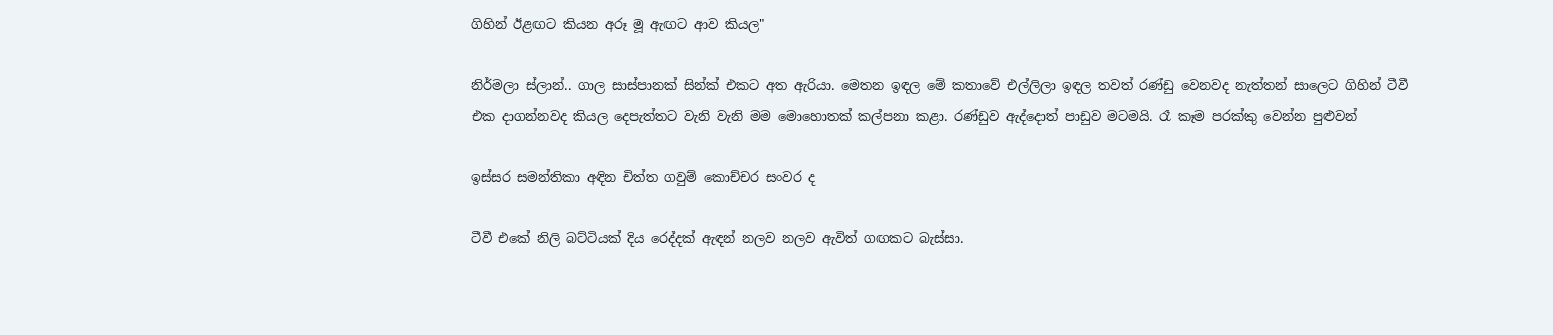ගිහින් ඊළඟට කියන අරූ මූ ඇඟට ආව කියල"

නිර්මලා ස්ලාන්.. ගාල සාස්පානක් සින්ක් එකට අත ඇරියා. මෙතන ඉඳල මේ කතාවේ එල්ලිලා ඉඳල තවත් රණ්ඩු වෙනවද නැත්තන් සාලෙට ගිහින් ටීවී එක දාගන්නවද කියල දෙපැත්තට වැනි වැනි මම මොහොතක් කල්පනා කළා. රණ්ඩුව ඇද්දොත් පාඩුව මටමයි. රෑ කෑම පරක්කු වෙන්න පුළුවන්

ඉස්සර සමන්තිකා අඳින චිත්ත ගවුම් කොච්චර සංවර ද

ටීවී එකේ නිලි බට්ටියක් දිය රෙද්දක් ඇඳන් නලව නලව ඇවිත් ගඟකට බැස්සා.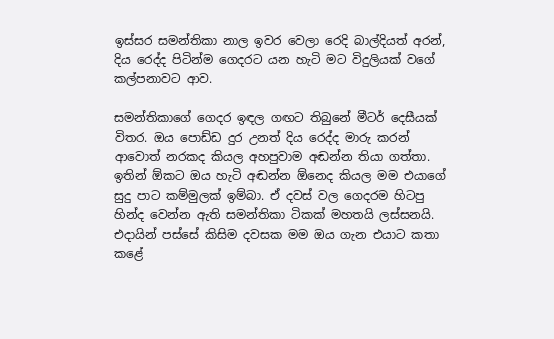ඉස්සර සමන්තිකා නාල ඉවර වෙලා රෙදි බාල්දියත් අරන්, දිය රෙද්ද පිටින්ම ගෙදරට යන හැටි මට විදුලියක් වගේ කල්පනාවට ආව.

සමන්තිකාගේ ගෙදර ඉඳල ගඟට තිබුනේ මීටර් දෙසීයක් විතර. ඔය පොඩ්ඩ දුර උනත් දිය රෙද්ද මාරු කරන් ආවොත් නරකද කියල අහපුවාම අඬන්න තියා ගත්තා. ඉතින් ඕකට ඔය හැටි අඬන්න ඕනෙද කියල මම එයාගේ සුදු පාට කම්මුලක් ඉම්බා. ඒ දවස් වල ගෙදරම හිටපු හින්ද වෙන්න ඇති සමන්තිකා ටිකක් මහතයි ලස්සනයි. එදායින් පස්සේ කිසිම දවසක මම ඔය ගැන එයාට කතා කළේ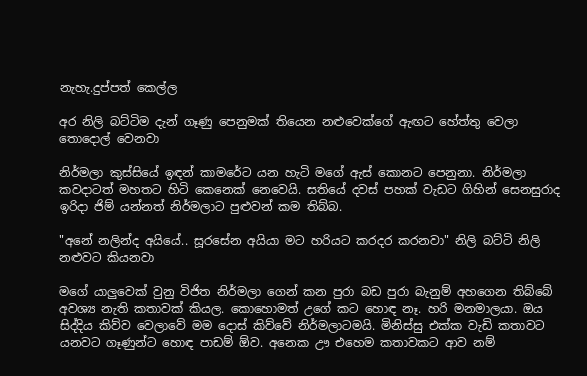නැහැ.දුප්පත් කෙල්ල

අර නිලි බට්ටිම දැන් ගෑණු පෙනුමක් තියෙන නළුවෙක්ගේ ඇඟට හේත්තු වෙලා තොදොල් වෙනවා

නිර්මලා කුස්සියේ ඉඳන් කාමරේට යන හැටි මගේ ඇස් කොනට පෙනුනා. නිර්මලා කවදාටත් මහතට හිටි කෙනෙක් නෙවෙයි. සතියේ දවස් පහක් වැඩට ගිහින් සෙනසුරාද ඉරිදා ජිම් යන්නත් නිර්මලාට පුළුවන් කම තිබ්බ.

"අනේ නලින්ද අයියේ.. සූරසේන අයියා මට හරියට කරදර කරනවා" නිලි බට්ටි නිලි නළුවට කියනවා

මගේ යාලුවෙක් වුනු විජිත නිර්මලා ගෙන් කන පුරා බඩ පුරා බැනුම් අහගෙන තිබ්බේ අවශ්‍ය නැති කතාවක් කියල. කොහොමත් උගේ කට හොඳ නෑ. හරි මනමාලයා. ඔය සිද්දිය කිව්ව වෙලාවේ මම දොස් කිව්වේ නිර්මලාටමයි. මිනිස්සු එක්ක වැඩි කතාවට යනවට ගෑණුන්ට හොඳ පාඩම් ඕව. අනෙක ඌ එහෙම කතාවකට ආව නම්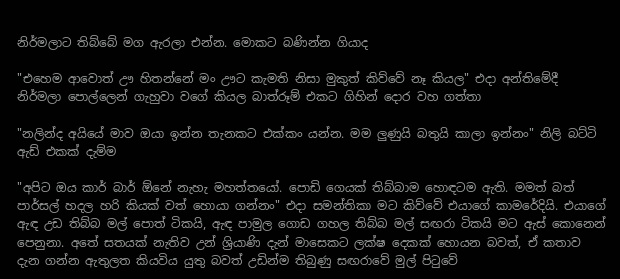නිර්මලාට තිබ්බේ මග ඇරලා එන්න. මොකට බණින්න ගියාද

"එහෙම ආවොත් ඌ හිතන්නේ මං ඌට කැමති නිසා මුකුත් කිව්වේ නෑ කියල" එදා අන්තිමේදී නිර්මලා පොල්ලෙන් ගැහුවා වගේ කියල බාත්රූම් එකට ගිහින් දොර වහ ගත්තා

"නලින්ද අයියේ මාව ඔයා ඉන්න තැනකට එක්කං යන්න. මම ලුණුයි බතුයි කාලා ඉන්නං" නිලි බට්ටි ඇඩ් එකක් දැම්ම

"අපිට ඔය කාර් බාර් ඕනේ නැහැ මහත්තයෝ. පොඩි ගෙයක් තිබ්බාම හොඳටම ඇති. මමත් බත් පාර්සල් හදල හරි කියක් වත් හොයා ගන්නං" එදා සමන්තිකා මට කිව්වේ එයාගේ කාමරේදියි. එයාගේ ඇඳ උඩ තිබ්බ මල් පොත් ටිකයි, ඇඳ පාමුල ගොඩ ගහල තිබ්බ මල් සඟරා ටිකයි මට ඇස් කොනෙන් පෙනුනා. අතේ සතයක් නැතිව උන් ශ්‍රියාණි දැන් මාසෙකට ලක්ෂ දෙකක් හොයන බවත්, ඒ කතාව දැන ගන්න ඇතුලත කියවිය යුතු බවත් උඩින්ම තිබුණු සඟරාවේ මුල් පිටුවේ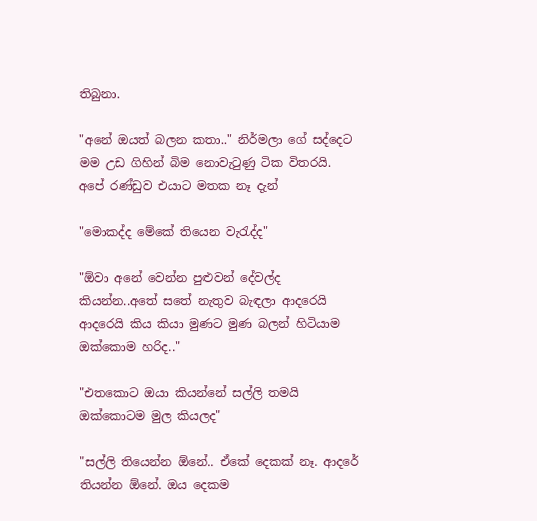තිබුනා.

"අනේ ඔයත් බලන කතා.." නිර්මලා ගේ සද්දෙට මම උඩ ගිහින් බිම නොවැටුණු ටික විතරයි. අපේ රණ්ඩුව එයාට මතක නෑ දැන්

"මොකද්ද මේකේ තියෙන වැරැද්ද"

"ඕවා අනේ වෙන්න පුළුවන් දේවල්ද කියන්න..අතේ සතේ නැතුව බැඳලා ආදරෙයි ආදරෙයි කිය කියා මුණට මුණ බලන් හිටියාම ඔක්කොම හරිද.."

"එතකොට ඔයා කියන්නේ සල්ලි තමයි ඔක්කොටම මුල කියලද"

"සල්ලි තියෙන්න ඕනේ.. ඒකේ දෙකක් නෑ. ආදරේ තියන්න ඕනේ. ඔය දෙකම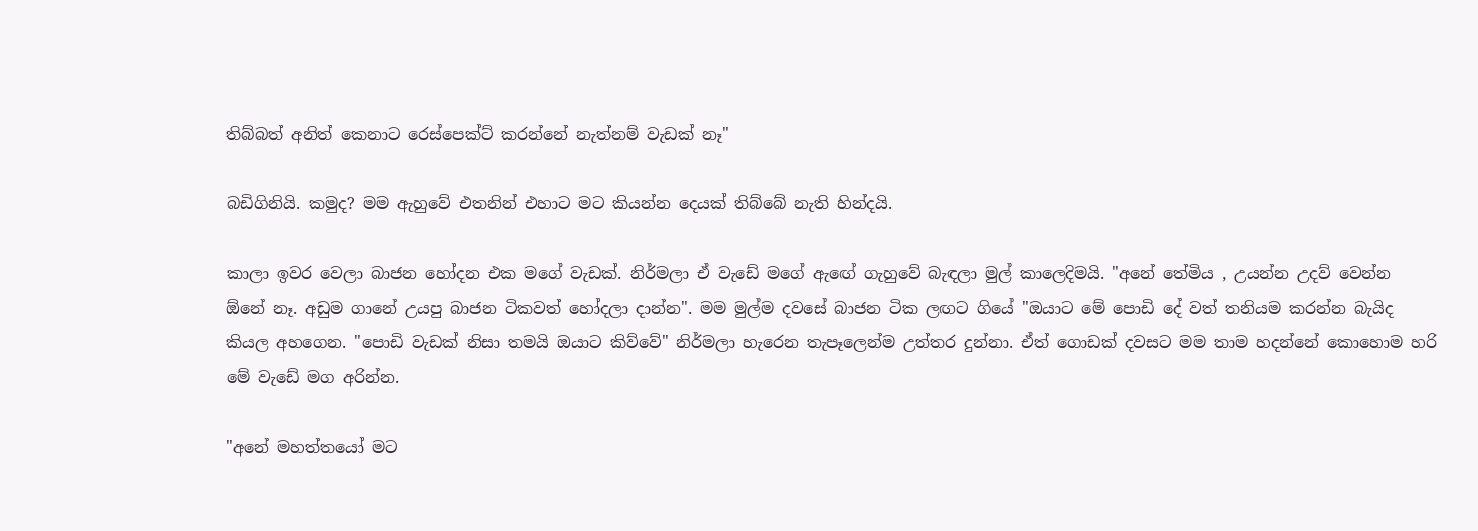තිබ්බත් අනිත් කෙනාට රෙස්පෙක්ට් කරන්නේ නැත්නම් වැඩක් නෑ"

බඩිගිනියි. කමුද? මම ඇහුවේ එතනින් එහාට මට කියන්න දෙයක් තිබ්බේ නැති හින්දයි.

කාලා ඉවර වෙලා බාජන හෝදන එක මගේ වැඩක්. නිර්මලා ඒ වැඩේ මගේ ඇඟේ ගැහුවේ බැඳලා මුල් කාලෙදිමයි. "අනේ තේමිය , උයන්න උදව් වෙන්න ඕනේ නෑ. අඩුම ගානේ උයපු බාජන ටිකවත් හෝදලා දාන්න". මම මුල්ම දවසේ බාජන ටික ලඟට ගියේ "ඔයාට මේ පොඩි දේ වත් තනියම කරන්න බැයිද කියල අහගෙන. "පොඩි වැඩක් නිසා තමයි ඔයාට කිව්වේ" නිර්මලා හැරෙන තැපෑලෙන්ම උත්තර දුන්නා. ඒත් ගොඩක් දවසට මම තාම හදන්නේ කොහොම හරි මේ වැඩේ මග අරින්න.

"අනේ මහත්තයෝ මට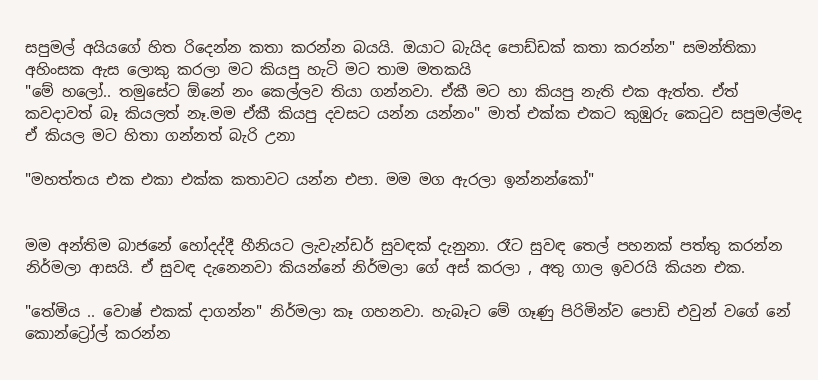සපුමල් අයියගේ හිත රිදෙන්න කතා කරන්න බයයි. ඔයාට බැයිද පොඩ්ඩක් කතා කරන්න" සමන්තිකා අහිංසක ඇස ලොකු කරලා මට කියපු හැටි මට තාම මතකයි
"මේ හලෝ.. තමුසේට ඕනේ නං කෙල්ලව තියා ගන්නවා. ඒකී මට හා කියපු නැති එක ඇත්ත. ඒත් කවදාවත් බෑ කියලත් නෑ.මම ඒකී කියපු දවසට යන්න යන්නං" මාත් එක්ක එකට කුඹුරු කෙටුව සපුමල්මද ඒ කියල මට හිතා ගන්නත් බැරි උනා

"මහත්තය එක එකා එක්ක කතාවට යන්න එපා. මම මග ඇරලා ඉන්නන්කෝ"


මම අන්තිම බාජනේ හෝදද්දී හීනියට ලැවැන්ඩර් සුවඳක් දැනුනා. රෑට සුවඳ තෙල් පහනක් පත්තු කරන්න නිර්මලා ආසයි. ඒ සුවඳ දැනෙනවා කියන්නේ නිර්මලා ගේ අස් කරලා , අතු ගාල ඉවරයි කියන එක.

"තේමිය .. වොෂ් එකක් දාගන්න" නිර්මලා කෑ ගහනවා. හැබෑට මේ ගෑණු පිරිමින්ව පොඩි එවුන් වගේ නේ කොන්ට්‍රෝල් කරන්න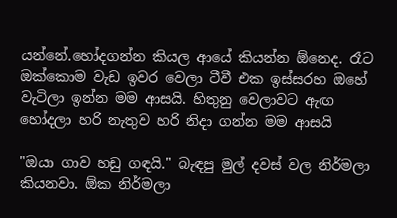යන්නේ.හෝදගන්න කියල ආයේ කියන්න ඕනෙද. රෑට ඔක්කොම වැඩ ඉවර වෙලා ටීවී එක ඉස්සරහ ඔහේ වැටිලා ඉන්න මම ආසයි. හිතුනු වෙලාවට ඇඟ හෝදලා හරි නැතුව හරි නිදා ගන්න මම ආසයි

"ඔයා ගාව හඩු ගඳයි." බැඳපු මුල් දවස් වල නිර්මලා කියනවා. ඕක නිර්මලා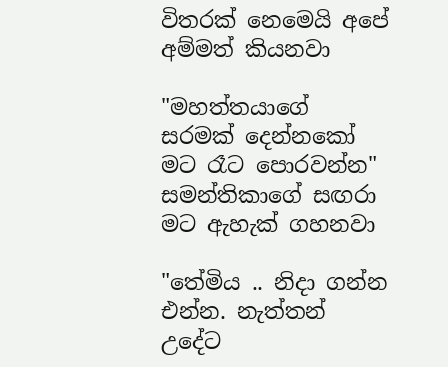විතරක් නෙමෙයි අපේ අම්මත් කියනවා

"මහත්තයාගේ සරමක් දෙන්නකෝ මට රෑට පොරවන්න" සමන්තිකාගේ සඟරා මට ඇහැක් ගහනවා

"තේමිය .. නිදා ගන්න එන්න. නැත්තන් උදේට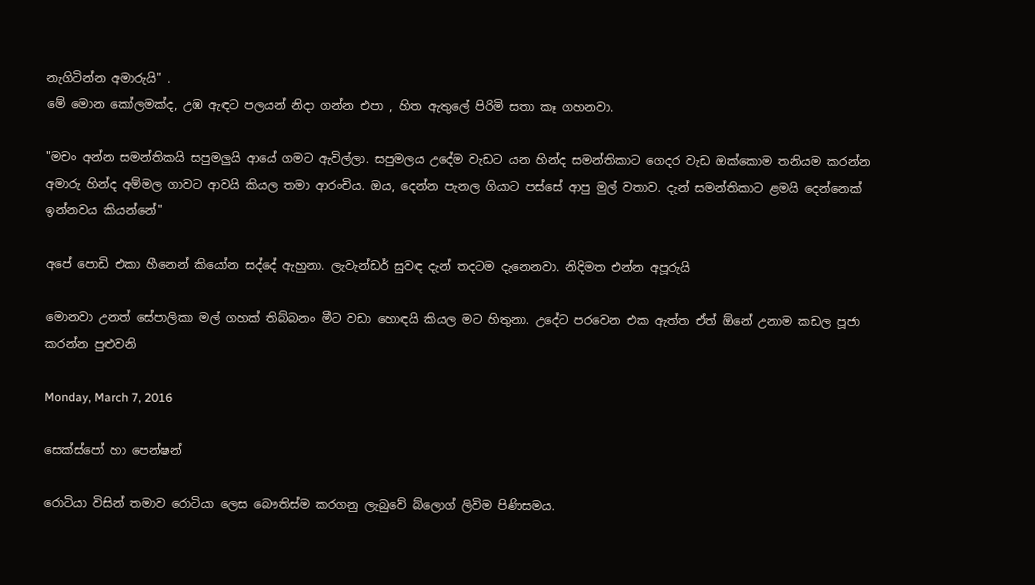නැගිටින්න අමාරුයි" .
මේ මොන කෝලමක්ද, උඹ ඇඳට පලයන් නිදා ගන්න එපා , හිත ඇතුලේ පිරිමි සතා කෑ ගහනවා.

"මචං අන්න සමන්තිකයි සපුමලුයි ආයේ ගමට ඇවිල්ලා. සපුමලය උදේම වැඩට යන හින්ද සමන්තිකාට ගෙදර වැඩ ඔක්කොම තනියම කරන්න අමාරු හින්ද අම්මල ගාවට ආවයි කියල තමා ආරංචිය. ඔය, දෙන්න පැනල ගියාට පස්සේ ආපු මුල් වතාව. දැන් සමන්තිකාට ළමයි දෙන්නෙක් ඉන්නවය කියන්නේ"

අපේ පොඩි එකා හීනෙන් කියෝන සද්දේ ඇහුනා. ලැවැන්ඩර් සුවඳ දැන් තදටම දැනෙනවා. නිදිමත එන්න අපූරුයි

මොනවා උනත් සේපාලිකා මල් ගහක් තිබ්බනං මීට වඩා හොඳයි කියල මට හිතුනා. උදේට පරවෙන එක ඇත්ත ඒත් ඕනේ උනාම කඩල පූජා කරන්න පුළුවනි

Monday, March 7, 2016

සෙක්ස්පෝ හා පෙන්ෂන්

රොටියා විසින් තමාව රොටියා ලෙස බෞතිස්ම කරගනු ලැබුවේ බ්ලොග් ලිවිම පිණිසමය.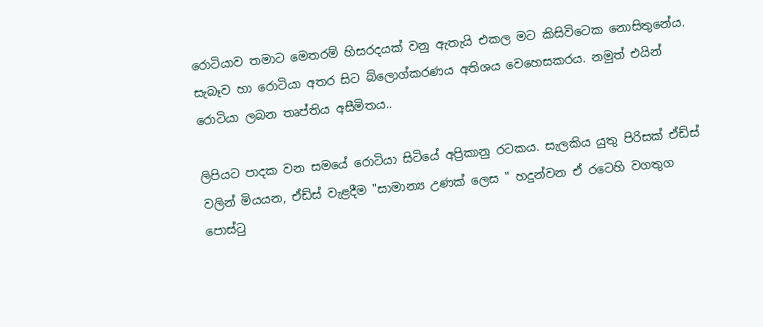රොටියාව තමාට මෙතරම් හිසරදයක් වනු ඇතැයි එකල මට කිසිවිටෙක නොසිතුනේය. සැබෑව හා රොටියා අතර සිට බ්ලොග්කරණය අතිශය වෙහෙසකරය. නමුත් එයින් රොටියා ලබන තෘප්තිය අසීමිතය..

ලිපියට පාදක වන සමයේ රොටියා සිටියේ අප්‍රිකානු රටකය. සැලකිය යුතු පිරිසක් ඒඩ්ස් වලින් මියයන, ඒඩ්ස් වැළදීම "සාමාන්‍ය උණක් ලෙස " හදුන්වන ඒ රටෙහි වගතුග පොස්ටු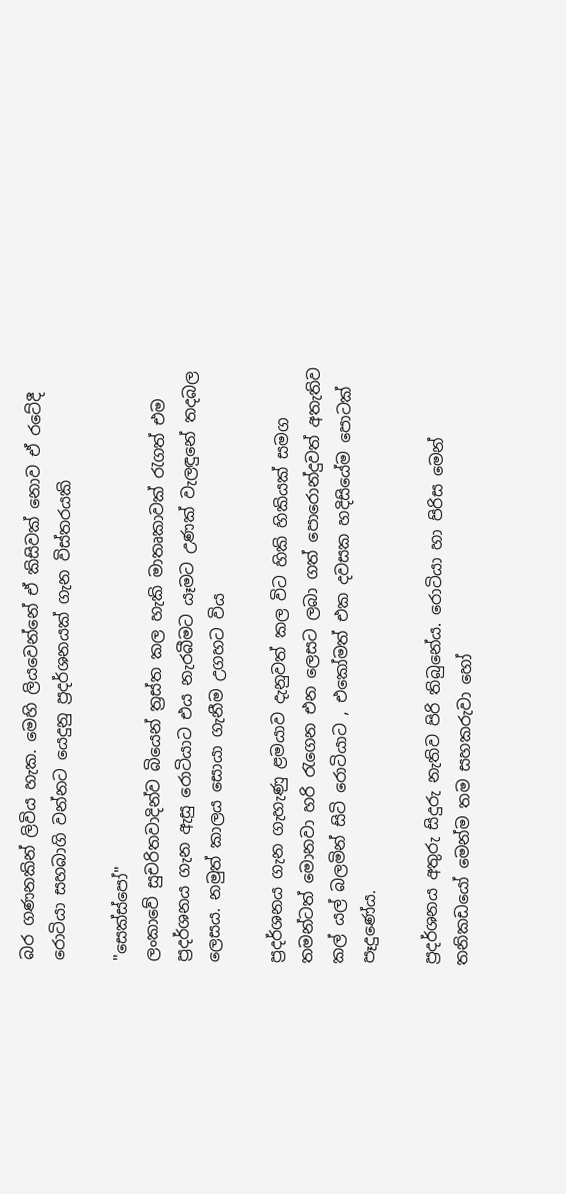බර ගණනකින් ලිවිය හැක. මෙහි ලියවෙන්නේ ඒ කිසිවක් නොව ඒ රටේදී රොටියා සහබාගි වන්නට යෙදුනු ප්‍රදර්ශනයක් ගැන විස්තරයකි

"සෙක්ස්පෝ"
ලංකාවේ සුචරිතවාදින්ව බියෙන් ත්‍රස්ත කල හැකි මාතෘකාවක් රැගත් එම ප්‍රදර්ශනය ගැන ඇසු රොටියාට එය නැරබීමට යෑමට උණක් වැලඳුනේ තදබල ලෙසය. නමුත් කාලය සොයා ගැනීම උගහට විය

ප්‍රදර්ශනය ගැන ගැහැණු ළමයාව දැනුවත් කල විට හිකි හිකියක් සමග තමන්ටත් මොනවා හරි රැගෙන එන ලෙසට ලබා ගත් පොරොන්දුවත් අතැතිව කල් යල් බලමින් සිටි රොටියාට , එකෝමත් එක දවසක හදිසියේම පොටක් පෑදුණේය.

ප්‍රදර්ශනය අතුරු සිදුරු නැතිව පිරි තිබුනේය. රොටියා හා පිරිස මෙන් තනිකඩයෝ මෙන්ම තම සහකරුවා හෝ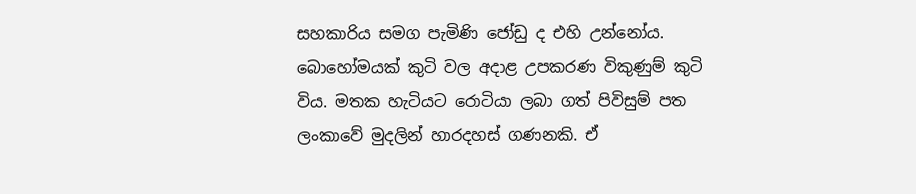සහකාරිය සමග පැමිණි ජෝඩු ද එහි උන්නෝය. බොහෝමයක් කුටි වල අදාළ උපකරණ විකුණුම් කුටි විය. මතක හැටියට රොටියා ලබා ගත් පිවිසුම් පත ලංකාවේ මුදලින් හාරදහස් ගණනකි. ඒ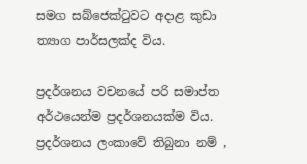සමග සබ්ජෙක්ටුවට අදාළ කුඩා ත්‍යාග පාර්සලක්ද විය.

ප්‍රදර්ශනය වචනයේ පරි සමාප්ත අර්ථයෙන්ම ප්‍රදර්ශනයක්ම විය. ප්‍රදර්ශනය ලංකාවේ තිබුනා නම් ,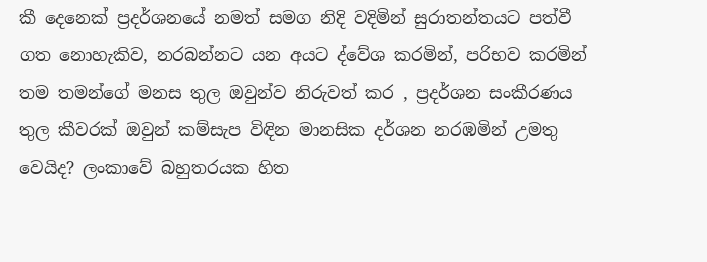කී දෙනෙක් ප්‍රදර්ශනයේ නමත් සමග නිදි වදිමින් සුරාතන්තයට පත්වී ගත නොහැකිව, නරබන්නට යන අයට ද්වේශ කරමින්, පරිභව කරමින් තම තමන්ගේ මනස තුල ඔවුන්ව නිරුවත් කර , ප්‍රදර්ශන සංකීරණය තුල කීවරක් ඔවුන් කම්සැප විඳින මානසික දර්ශන නරඹමින් උමතු වෙයිද? ලංකාවේ බහුතරයක හිත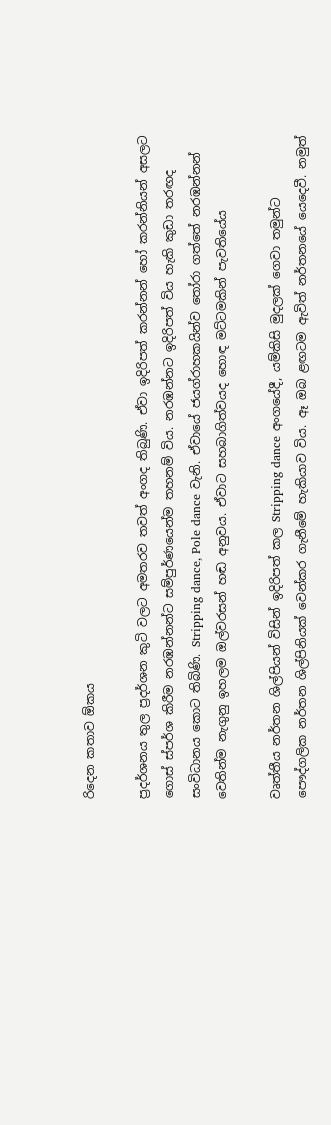රිදෙන කතාව ඕකය

ප්‍රදර්ශනය තුල ප්‍රදර්ශන කුටි වලට අමතරව තවත් අංගද තිබුණි. ඒවා ඉදිරිපත් කරන්නන් හෝ කරන්නියන් අසලට ගොස් ස්පර්ශ කිරීම නරඹන්නන්ට සම්පුර්ණයෙන්ම තහනම් විය. නරඹන්නට ඉදිරිපත් විය හැකි කුඩා තරඟද සංවිධානය කොට තිබිණි. Stripping dance, Pole dance වැනි. ඒවායේ ජයග්රාහකයින්ව තෝරා ගත්තේ නරඹන්නන් වෙතින්ම නැගුනු ඉහලම ඔල්වරසන් හඬ අනුවය. ඒවාට සහබාගිත්වයද හොඳ මට්ටමකින් පැවතියේය

වෘත්තීය නර්තන ශිල්පියන් විසින් ඉදිරිපත් කල Stripping dance අංගයේදී, යම්කිසි මුදලක් ගෙවා තමුන්ට පෞද්ගලික නර්තන ශිල්පිනියක් වෙන්කර ගැනීමේ හැකියාව විය. ඈ ඔබ ළඟටම ඇවිත් නර්තනයේ යෙදෙවී. නමුත්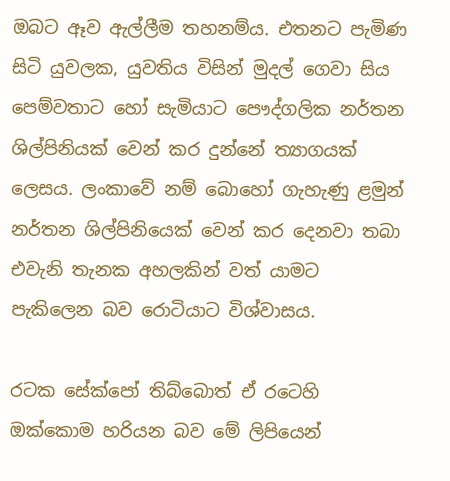ඔබට ඈව ඇල්ලීම තහනම්ය. එතනට පැමිණ සිටි යුවලක, යුවතිය විසින් මුදල් ගෙවා සිය පෙම්වතාට හෝ සැමියාට පෞද්ගලික නර්තන ශිල්පිනියක් වෙන් කර දුන්නේ ත්‍යාගයක් ලෙසය. ලංකාවේ නම් බොහෝ ගැහැණු ළමුන් නර්තන ශිල්පිනියෙක් වෙන් කර දෙනවා තබා එවැනි තැනක අහලකින් වත් යාමට පැකිලෙන බව රොටියාට විශ්වාසය.

රටක සේක්පෝ තිබ්බොත් ඒ රටෙහි ඔක්කොම හරියන බව මේ ලිපියෙන්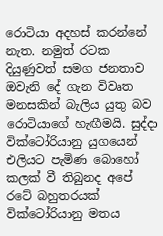රොටියා අදහස් කරන්නේ නැත. නමුත් රටක දියුණුවත් සමග ජනතාව ඔවැනි දේ ගැන විවෘත මනසකින් බැලිය යුතු බව රොටියාගේ හැඟීමයි. සුද්දා වික්ටෝරියානු යුගයෙන් එලියට පැමිණ බොහෝ කලක් වී තිබුනද අපේ රටේ බහුතරයක් වික්ටෝරියානු මතය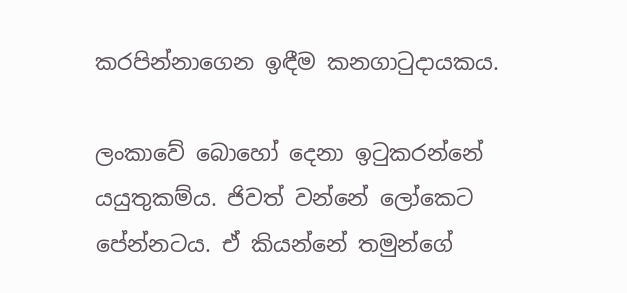කරපින්නාගෙන ඉඳීම කනගාටුදායකය.

ලංකාවේ බොහෝ දෙනා ඉටුකරන්නේ යයුතුකම්ය. ජිවත් වන්නේ ලෝකෙට පේන්නටය. ඒ කියන්නේ තමුන්ගේ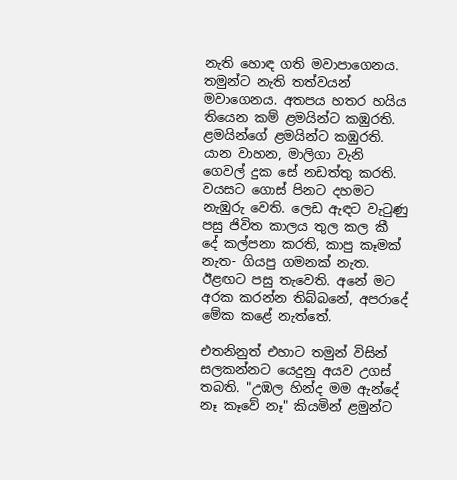නැති හොඳ ගති මවාපාගෙනය. තමුන්ට නැති තත්වයන් මවාගෙනය. අතපය හතර හයිය තියෙන කම් ළමයින්ට කඹුරති. ළමයින්ගේ ළමයින්ට කඹුරති. යාන වාහන, මාලිගා වැනි ගෙවල් දුක සේ නඩත්තු කරති. වයසට ගොස් පිනට දහමට නැඹුරු වෙති. ලෙඩ ඇඳට වැටුණු පසු ජිවිත කාලය තුල කල කී දේ කල්පනා කරති, කාපු කෑමක් නැත- ගියපු ගමනක් නැත. ඊළඟට පසු තැවෙති. අනේ මට අරක කරන්න තිබ්බනේ, අපරාදේ මේක කළේ නැත්තේ.

එතනිනුත් එහාට තමුන් විසින් සලකන්නට යෙදුනු අයව උගස් තබති. "උඹල හින්ද මම ඇන්දේ නෑ කෑවේ නෑ" කියමින් ළමුන්ට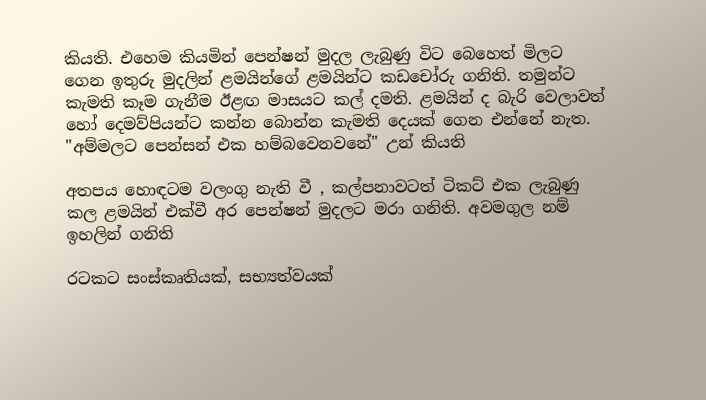කියති. එහෙම කියමින් පෙන්ෂන් මුදල ලැබුණු විට බෙහෙත් මිලට ගෙන ඉතුරු මුදලින් ළමයින්ගේ ළමයින්ට කඩචෝරු ගනිති. තමුන්ට කැමති කෑම ගැනීම ඊළඟ මාසයට කල් දමති. ළමයින් ද බැරි වෙලාවත් හෝ දෙමව්පියන්ට කන්න බොන්න කැමති දෙයක් ගෙන එන්නේ නැත. "අම්මලට පෙන්සන් එක හම්බවෙනවනේ" උන් කියති

අතපය හොඳටම වලංගු නැති වී , කල්පනාවටත් ටිකට් එක ලැබුණු කල ළමයින් එක්වී අර පෙන්ෂන් මුදලට මරා ගනිති. අවමගුල නම් ඉහලින් ගනිති

රටකට සංස්කෘතියක්, සභ්‍යත්වයක්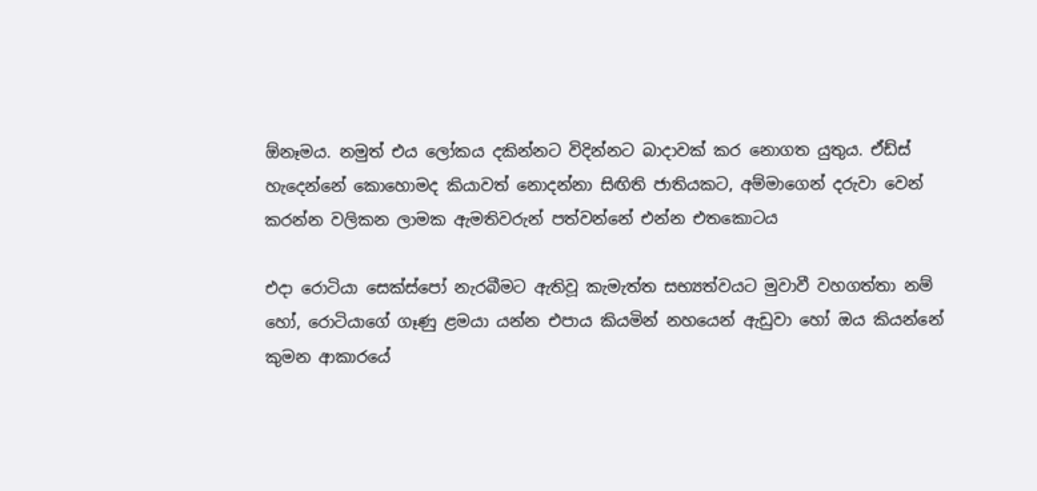ඕනෑමය. නමුත් එය ලෝකය දකින්නට විදින්නට බාදාවක් කර නොගත යුතුය. ඒඩ්ස් හැදෙන්නේ කොහොමද කියාවත් නොදන්නා සිඟිති ජාතියකට, අම්මාගෙන් දරුවා වෙන් කරන්න වලිකන ලාමක ඇමතිවරුන් පත්වන්නේ එන්න එතකොටය

එදා රොටියා සෙක්ස්පෝ නැරබීමට ඇතිවූ කැමැත්ත සභ්‍යත්වයට මුවාවී වහගත්තා නම් හෝ, රොටියාගේ ගෑණු ළමයා යන්න එපාය කියමින් නහයෙන් ඇඩුවා හෝ ඔය කියන්නේ කුමන ආකාරයේ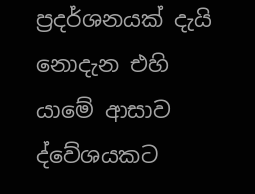ප්‍රදර්ශනයක් දැයි නොදැන එහි යාමේ ආසාව ද්වේශයකට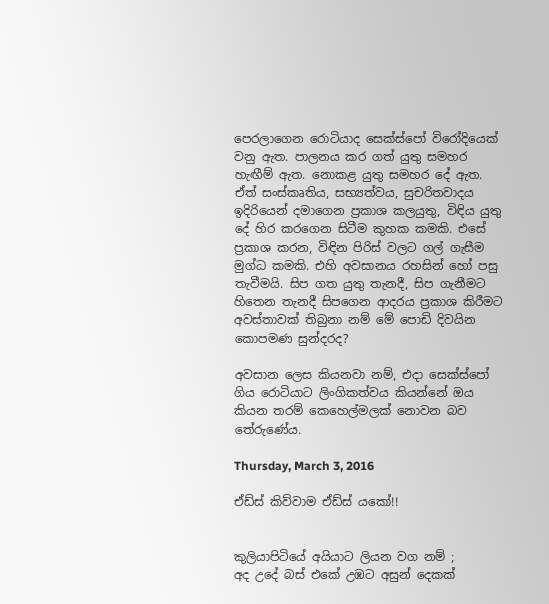පෙරලාගෙන රොටියාද සෙක්ස්පෝ විරෝදියෙක් වනු ඇත. පාලනය කර ගත් යුතු සමහර හැඟීම් ඇත. නොකළ යුතු සමහර දේ ඇත. ඒත් සංස්කෘතිය, සභ්‍යත්වය, සුචරිතවාදය ඉදිරියෙන් දමාගෙන ප්‍රකාශ කලයුතු, විඳිය යුතු දේ හිර කරගෙන සිටීම කුහක කමකි. එසේ ප්‍රකාශ කරන, විඳින පිරිස් වලට ගල් ගැසීම මුග්ධ කමකි. එහි අවසානය රහසින් හෝ පසු තැවීමයි. සිප ගත යුතු තැනදී, සිප ගැනීමට හිතෙන තැනදී සිපගෙන ආදරය ප්‍රකාශ කිරීමට අවස්තාවක් තිබුනා නම් මේ පොඩි දිවයින කොපමණ සුන්දරද?

අවසාන ලෙස කියනවා නම්, එදා සෙක්ස්පෝ ගිය රොටියාට ලිංගිකත්වය කියන්නේ ඔය කියන තරම් කෙහෙල්මලක් නොවන බව තේරුණේය.

Thursday, March 3, 2016

ඒඩ්ස් කිව්වාම ඒඩ්ස් යකෝ!!


කුලියාපිටියේ අයියාට ලියන වග නම් ;
අද උදේ බස් එකේ උඹට අසුන් දෙකක්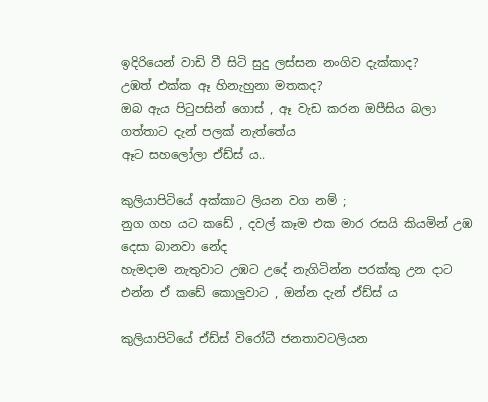ඉදිරියෙන් වාඩි වී සිටි සුදු ලස්සන නංගිව දැක්කාද?
උඹත් එක්ක ඈ හිනැහුනා මතකද?
ඔබ ඇය පිටුපසින් ගොස් , ඈ වැඩ කරන ඔපීසිය බලා ගත්තාට දැන් පලක් නැත්තේය
ඈට සහලෝලා ඒඩ්ස් ය..

කුලියාපිටියේ අක්කාට ලියන වග නම් ;
නුග ගහ යට කඩේ , දවල් කෑම එක මාර රසයි කියමින් උඹ දෙසා බානවා නේද
හැමදාම නැතුවාට උඹට උදේ නැගිටින්න පරක්කු උන දාට
එන්න ඒ කඩේ කොලුවාට , ඔන්න දැන් ඒඩ්ස් ය

කුලියාපිටියේ ඒඩ්ස් විරෝධී ජනතාවටලියන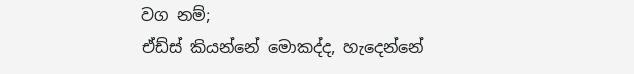වග නම්;
ඒඩ්ස් කියන්නේ මොකද්ද, හැදෙන්නේ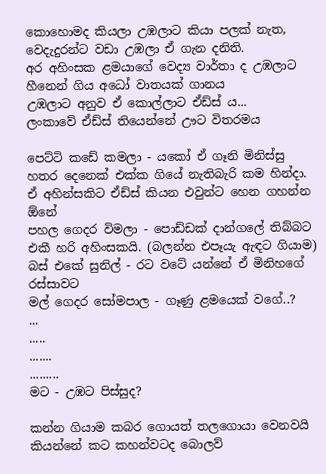කොහොමද කියලා උඹලාට කියා පලක් නැත, වෙදැදුරන්ට වඩා උඹලා ඒ ගැන දනිති.
අර අහිංසක ළමයාගේ වෙද්‍ය වාර්තා ද උඹලාට හීනෙන් ගිය අධෝ වාතයක් ගානය
උඹලාට අනුව ඒ කොල්ලාට ඒඩ්ස් ය...
ලංකාවේ ඒඩ්ස් තියෙන්නේ ඌට විතරමය

පෙට්ටි කඩේ කමලා - යකෝ ඒ ගෑනි මිනිස්සු හතර දෙනෙක් එක්ක ගියේ නැතිබැරි කම හින්දා. ඒ අහින්සකිට ඒඩ්ස් කියන එවුන්ට හෙන ගහන්න ඕනේ
පහල ගෙදර විමලා - පොඩ්ඩක් දාන්ගලේ තිබ්බට එකී හරි අහිංසකයි. (බලන්න එපෑයැ ඇඳට ගියාම)
බස් එකේ සුනිල් - රට වටේ යන්නේ ඒ මිනිහගේ රස්සාවට
මල් ගෙදර සෝමපාල - ගෑණු ළමයෙක් වගේ..?
...
.....
.......
.........
මට - උඹට පිස්සුද?

කන්න ගියාම කබර ගොයත් තලගොයා වෙනවයි කියන්නේ කට කහන්වටද බොලව්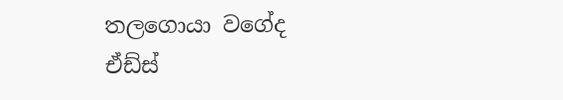තලගොයා වගේද ඒඩ්ස්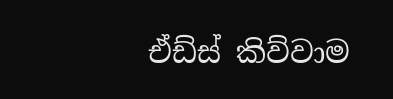ඒඩ්ස් කිව්වාම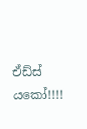ඒඩ්ස් යකෝ!!!!